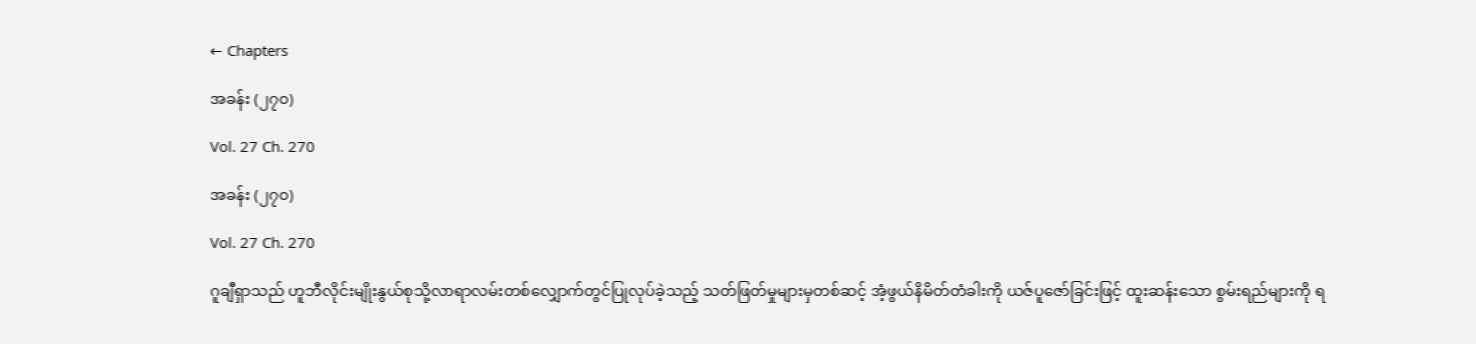← Chapters

အခန်း (၂၇၀)

Vol. 27 Ch. 270

အခန်း (၂၇၀)

Vol. 27 Ch. 270

ဂူချီရှာသည် ဟူဘီလိုင်းမျိုးနွယ်စုသို့လာရာလမ်းတစ်လျှောက်တွင်ပြုလုပ်ခဲ့သည့် သတ်ဖြတ်မှုများမှတစ်ဆင့် အံ့ဖွယ်နိမိတ်တံခါးကို ယဇ်ပူဇော်ခြင်းဖြင့် ထူးဆန်းသော စွမ်းရည်များကို ရ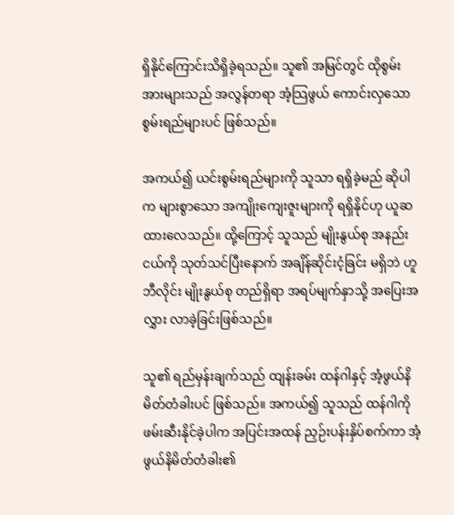ရှိနိုင်ကြောင်းသိရှိခဲ့ရသည်။ သူ၏ အမြင်တွင် ထိုစွမ်းအားများသည် အလွန်တရာ အံ့သြဖွယ် ကောင်းလှသော စွမ်းရည်များပင် ဖြစ်သည်။

အကယ်၍ ယင်းစွမ်းရည်များကို သူသာ ရရှိခဲ့မည် ဆိုပါက များစွာသော အကျိုးကျေးဇူးများကို ရရှိနိုင်ဟု ယူဆထားလေသည်။ ထို့ကြောင့် သူသည် မျိုးနွယ်စု အနည်းငယ်ကို သုတ်သင်ပြီးနောက် အချိန်ဆိုင်းငံ့ခြင်း မရှိဘဲ ဟူဘီလိုင်း မျိုးနွယ်စု တည်ရှိရာ အရပ်မျက်နှာသို့ အပြေးအလွှား လာခဲ့ခြင်းဖြစ်သည်။

သူ၏ ရည်မှန်းချက်သည် ထျန်းခမ်း ထန်ဂါနှင့် အံ့ဖွယ်နိမိတ်တံခါးပင် ဖြစ်သည်။ အကယ်၍ သူသည် ထန်ဂါကို ဖမ်းဆီးနိုင်ခဲ့ပါက အပြင်းအထန် ညှဉ်းပန်းနှိပ်စက်ကာ အံ့ဖွယ်နိမိတ်တံခါး၏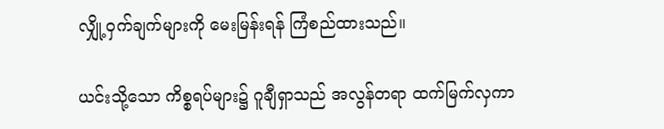လျှို့ဝှက်ချက်များကို မေးမြန်းရန် ကြံစည်ထားသည်။

ယင်းသို့သော ကိစ္စရပ်များ၌ ဂူချီရှာသည် အလွန်တရာ ထက်မြက်လှကာ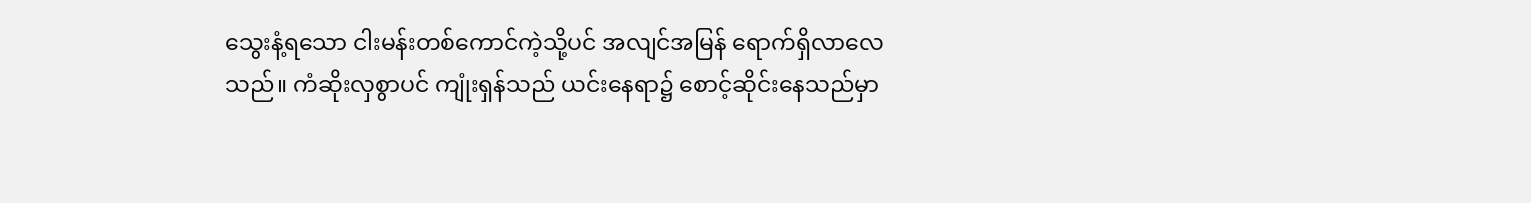သွေးနံ့ရသော ငါးမန်းတစ်ကောင်ကဲ့သို့ပင် အလျင်အမြန် ရောက်ရှိလာလေသည်။ ကံဆိုးလှစွာပင် ကျုံးရှန်သည် ယင်းနေရာ၌ စောင့်ဆိုင်းနေသည်မှာ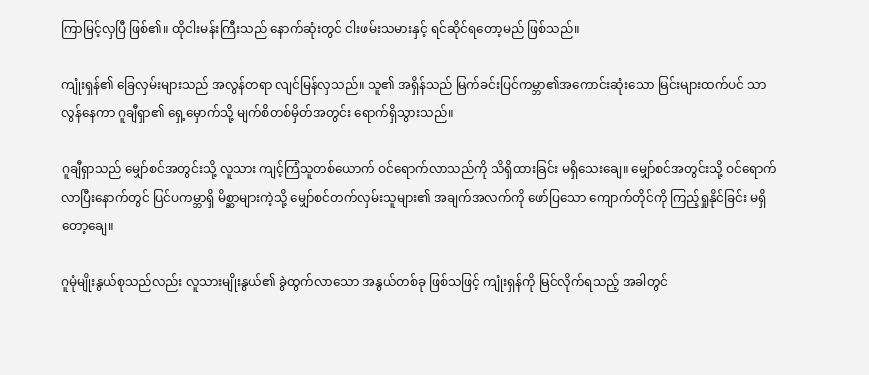ကြာမြင့်လှပြီ ဖြစ်၏။ ထိုငါးမန်းကြီးသည် နောက်ဆုံးတွင် ငါးဖမ်းသမားနှင့် ရင်ဆိုင်ရတော့မည် ဖြစ်သည်။

ကျုံးရှန်၏ ခြေလှမ်းများသည် အလွန်တရာ လျင်မြန်လှသည်။ သူ၏ အရှိန်သည် မြက်ခင်းပြင်ကမ္ဘာ၏အကောင်းဆုံးသော မြင်းများထက်ပင် သာလွန်နေကာ ဂူချီရှာ၏ ရှေ့မှောက်သို့ မျက်စိတစ်မှိတ်အတွင်း ရောက်ရှိသွားသည်။

ဂူချီရှာသည် မျှော်စင်အတွင်းသို့ လူသား ကျင့်ကြံသူတစ်ယောက် ဝင်ရောက်လာသည်ကို သိရှိထားခြင်း မရှိသေးချေ။ မျှော်စင်အတွင်းသို့ ဝင်ရောက်လာပြီးနောက်တွင် ပြင်ပကမ္ဘာရှိ မိစ္ဆာများကဲ့သို့ မျှော်စင်တက်လှမ်းသူများ၏ အချက်အလက်ကို ဖော်ပြသော ကျောက်တိုင်ကို ကြည့်ရှုနိုင်ခြင်း မရှိတော့ချေ။

ဂူမုံမျိုးနွယ်စုသည်လည်း လူသားမျိုးနွယ်၏ ခွဲထွက်လာသော အနွယ်တစ်ခု ဖြစ်သဖြင့် ကျုံးရှန်ကို မြင်လိုက်ရသည့် အခါတွင်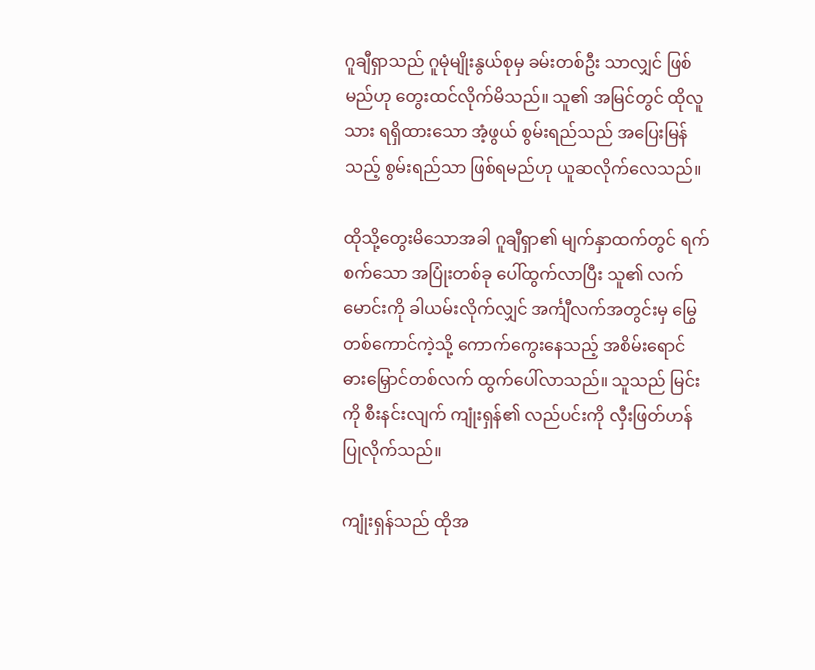ဂူချီရှာသည် ဂူမုံမျိုးနွယ်စုမှ ခမ်းတစ်ဦး သာလျှင် ဖြစ်မည်ဟု တွေးထင်လိုက်မိသည်။ သူ၏ အမြင်တွင် ထိုလူသား ရရှိထားသော အံ့ဖွယ် စွမ်းရည်သည် အပြေးမြန်သည့် စွမ်းရည်သာ ဖြစ်ရမည်ဟု ယူဆလိုက်လေသည်။

ထိုသို့တွေးမိသောအခါ ဂူချီရှာ၏ မျက်နှာထက်တွင် ရက်စက်သော အပြုံးတစ်ခု ပေါ်ထွက်လာပြီး သူ၏ လက်မောင်းကို ခါယမ်းလိုက်လျှင် အင်္ကျီလက်အတွင်းမှ မြွေတစ်ကောင်ကဲ့သို့ ကောက်ကွေးနေသည့် အစိမ်းရောင် ဓားမြှောင်တစ်လက် ထွက်ပေါ်လာသည်။ သူသည် မြင်းကို စီးနင်းလျက် ကျုံးရှန်၏ လည်ပင်းကို လှီးဖြတ်ဟန်ပြုလိုက်သည်။

ကျုံးရှန်သည် ထိုအ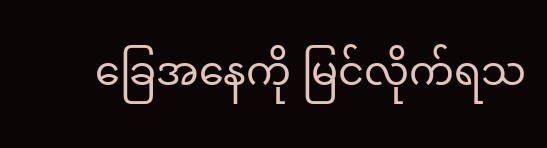ခြေအနေကို မြင်လိုက်ရသ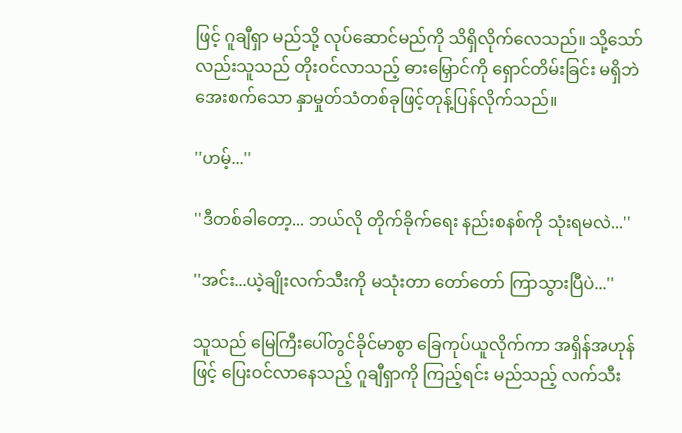ဖြင့် ဂူချီရှာ မည်သို့ လုပ်ဆောင်မည်ကို သိရှိလိုက်လေသည်။ သို့သော်လည်းသူသည် တိုးဝင်လာသည့် ဓားမြှောင်ကို ရှောင်တိမ်းခြင်း မရှိဘဲ အေးစက်သော နှာမှုတ်သံတစ်ခုဖြင့်တုန့်ပြန်လိုက်သည်။

''ဟမ့်...''

''ဒီတစ်ခါတော့... ဘယ်လို တိုက်ခိုက်ရေး နည်းစနစ်ကို သုံးရမလဲ...''

''အင်း...ယဲ့ချိုးလက်သီးကို မသုံးတာ တော်တော် ကြာသွားပြီပဲ...''

သူသည် မြေကြီးပေါ်တွင်ခိုင်မာစွာ ခြေကုပ်ယူလိုက်ကာ အရှိန်အဟုန်ဖြင့် ပြေးဝင်လာနေသည့် ဂူချီရှာကို ကြည့်ရင်း မည်သည့် လက်သီး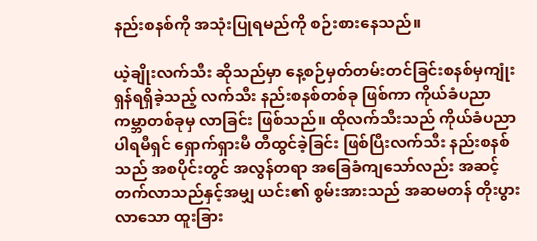နည်းစနစ်ကို အသုံးပြုရမည်ကို စဉ်းစားနေသည်။

ယဲ့ချိုးလက်သီး ဆိုသည်မှာ နေ့စဉ်မှတ်တမ်းတင်ခြင်းစနစ်မှကျုံးရှန်ရရှိခဲ့သည့် လက်သီး နည်းစနစ်တစ်ခု ဖြစ်ကာ ကိုယ်ခံပညာ ကမ္ဘာတစ်ခုမှ လာခြင်း ဖြစ်သည်။ ထိုလက်သီးသည် ကိုယ်ခံပညာ ပါရမီရှင် ရှောက်ရှားမီ တီထွင်ခဲ့ခြင်း ဖြစ်ပြီးလက်သီး နည်းစနစ်သည် အစပိုင်းတွင် အလွန်တရာ အခြေခံကျသော်လည်း အဆင့်တက်လာသည်နှင့်အမျှ ယင်း၏ စွမ်းအားသည် အဆမတန် တိုးပွားလာသော ထူးခြား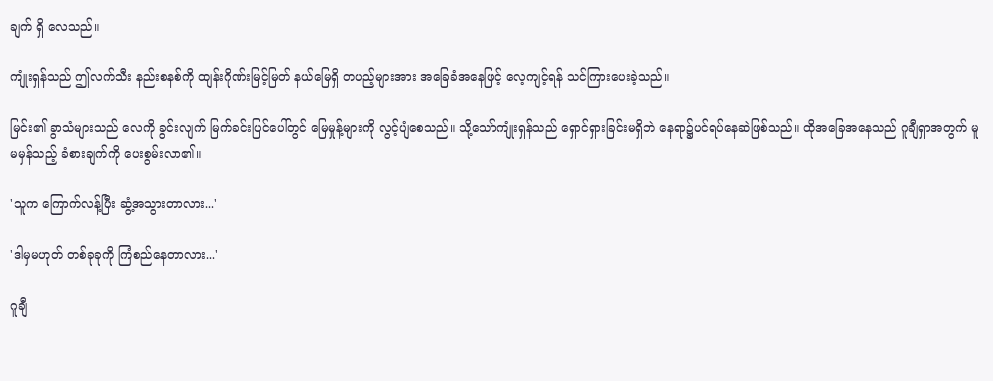ချက် ရှိ လေသည်။

ကျုံးရှန်သည် ဤလက်သီး နည်းစနစ်ကို ထျန်းဂိုဏ်းမြင့်မြတ် နယ်မြေရှိ တပည့်များအား အခြေခံအနေဖြင့် လေ့ကျင့်ရန် သင်ကြားပေးခဲ့သည်။

မြင်း၏ ခွာသံများသည် လေကို ခွင်းလျက် မြက်ခင်းပြင်ပေါ်တွင် မြေမှုန့်များကို လွင့်ပျံစေသည်။ သို့သော်ကျုံးရှန်သည် ရှောင်ရှားခြင်းမရှိဘဲ နေရာ၌ပင်ရပ်နေဆဲဖြစ်သည်။ ထိုအခြေအနေသည် ဂူချီရှာအတွက် မူမမှန်သည့် ခံစားချက်ကို ပေးစွမ်းလာ၏။

'သူက ကြောက်လန့်ပြီး ဆွံ့အသွားတာလား...'

'ဒါမှမဟုတ် တစ်ခုခုကို ကြံစည်နေတာလား...'

ဂူချီ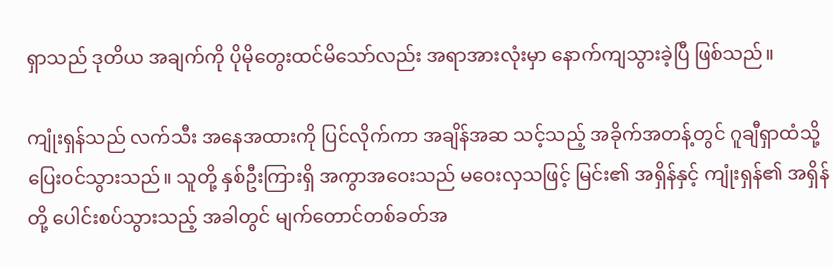ရှာသည် ဒုတိယ အချက်ကို ပိုမိုတွေးထင်မိသော်လည်း အရာအားလုံးမှာ နောက်ကျသွားခဲ့ပြီ ဖြစ်သည်။

ကျုံးရှန်သည် လက်သီး အနေအထားကို ပြင်လိုက်ကာ အချိန်အဆ သင့်သည့် အခိုက်အတန့်တွင် ဂူချီရှာထံသို့ ပြေးဝင်သွားသည်။ သူတို့ နှစ်ဦးကြားရှိ အကွာအဝေးသည် မဝေးလှသဖြင့် မြင်း၏ အရှိန်နှင့် ကျုံးရှန်၏ အရှိန်တို့ ပေါင်းစပ်သွားသည့် အခါတွင် မျက်တောင်တစ်ခတ်အ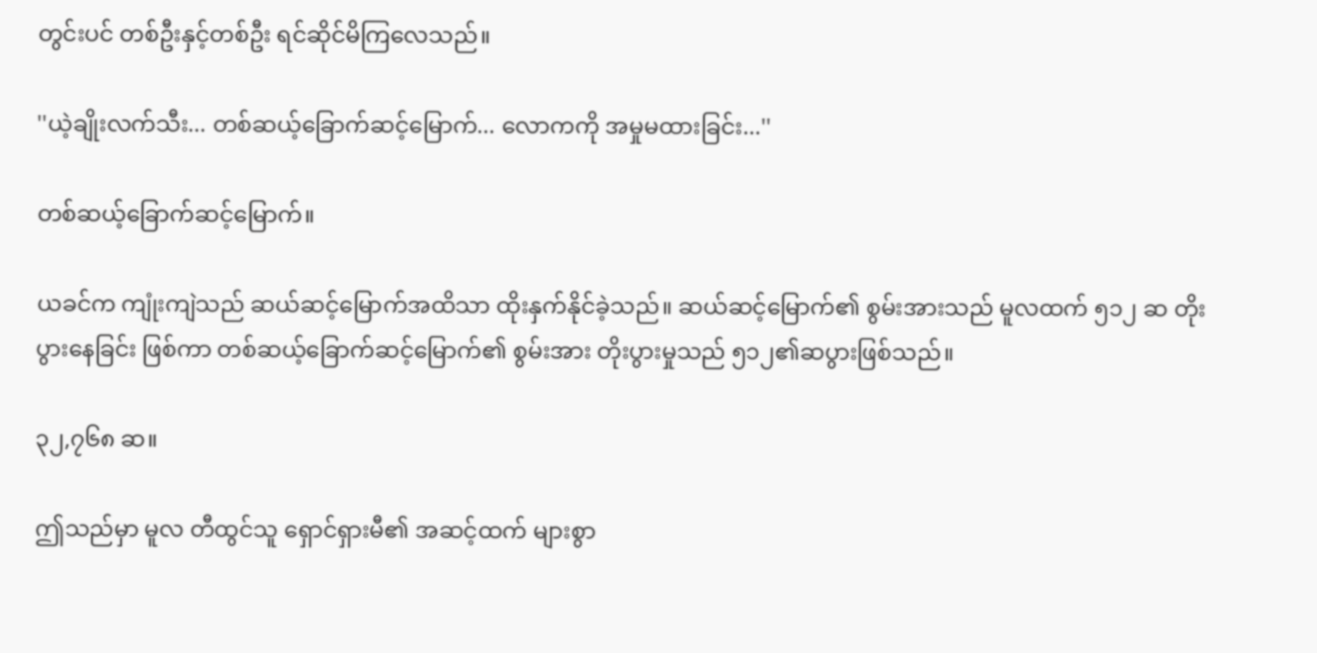တွင်းပင် တစ်ဦးနှင့်တစ်ဦး ရင်ဆိုင်မိကြလေသည်။

''ယဲ့ချိုးလက်သီး... တစ်ဆယ့်ခြောက်ဆင့်မြောက်... လောကကို အမှုမထားခြင်း...''

တစ်ဆယ့်ခြောက်ဆင့်မြောက်။

ယခင်က ကျုံးကျဲသည် ဆယ်ဆင့်မြောက်အထိသာ ထိုးနှက်နိုင်ခဲ့သည်။ ဆယ်ဆင့်မြောက်၏ စွမ်းအားသည် မူလထက် ၅၁၂ ဆ တိုးပွားနေခြင်း ဖြစ်ကာ တစ်ဆယ့်ခြောက်ဆင့်မြောက်၏ စွမ်းအား တိုးပွားမှုသည် ၅၁၂၏ဆပွားဖြစ်သည်။

၃၂,၇၆၈ ဆ။

ဤသည်မှာ မူလ တီထွင်သူ ရှောင်ရှားမီ၏ အဆင့်ထက် များစွာ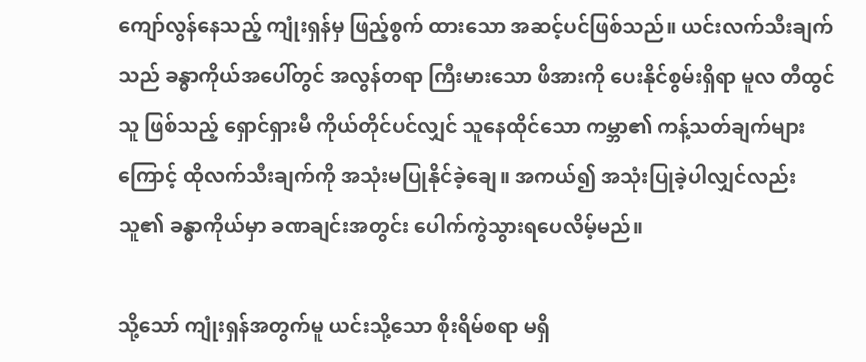ကျော်လွန်နေသည့် ကျုံးရှန်မှ ဖြည့်စွက် ထားသော အဆင့်ပင်ဖြစ်သည်။ ယင်းလက်သီးချက်သည် ခန္ဓာကိုယ်အပေါ်တွင် အလွန်တရာ ကြီးမားသော ဖိအားကို ပေးနိုင်စွမ်းရှိရာ မူလ တီထွင်သူ ဖြစ်သည့် ရှောင်ရှားမီ ကိုယ်တိုင်ပင်လျှင် သူနေထိုင်သော ကမ္ဘာ၏ ကန့်သတ်ချက်များကြောင့် ထိုလက်သီးချက်ကို အသုံးမပြုနိုင်ခဲ့ချေ။ အကယ်၍ အသုံးပြုခဲ့ပါလျှင်လည်း သူ၏ ခန္ဓာကိုယ်မှာ ခဏချင်းအတွင်း ပေါက်ကွဲသွားရပေလိမ့်မည်။

သို့သော် ကျုံးရှန်အတွက်မူ ယင်းသို့သော စိုးရိမ်စရာ မရှိ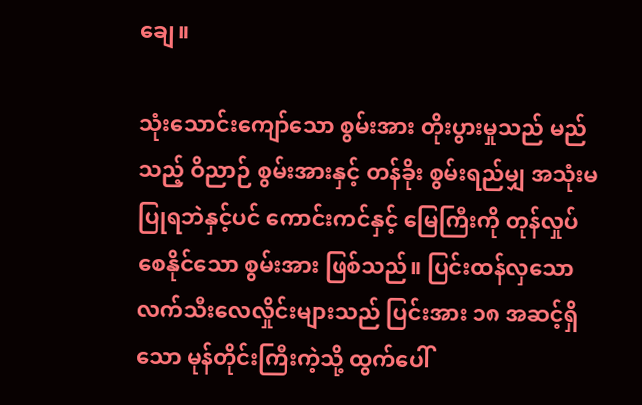ချေ။

သုံးသောင်းကျော်သော စွမ်းအား တိုးပွားမှုသည် မည်သည့် ဝိညာဉ် စွမ်းအားနှင့် တန်ခိုး စွမ်းရည်မျှ အသုံးမပြုရဘဲနှင့်ပင် ကောင်းကင်နှင့် မြေကြီးကို တုန်လှုပ်စေနိုင်သော စွမ်းအား ဖြစ်သည်။ ပြင်းထန်လှသော လက်သီးလေလှိုင်းများသည် ပြင်းအား ၁၈ အဆင့်ရှိသော မုန်တိုင်းကြီးကဲ့သို့ ထွက်ပေါ်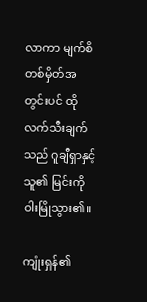လာကာ မျက်စိတစ်မှိတ်အတွင်းပင် ထိုလက်သီးချက်သည် ဂူချီရှာနှင့် သူ၏ မြင်းကို ဝါးမြိုသွား၏။

ကျုံးရှန်၏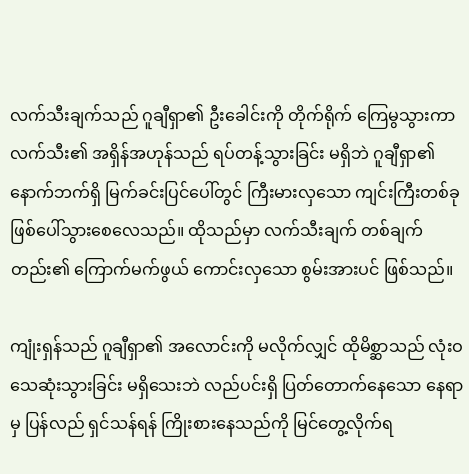လက်သီးချက်သည် ဂူချီရှာ၏ ဦးခေါင်းကို တိုက်ရိုက် ကြေမွသွားကာ လက်သီး၏ အရှိန်အဟုန်သည် ရပ်တန့်သွားခြင်း မရှိဘဲ ဂူချီရှာ၏ နောက်ဘက်ရှိ မြက်ခင်းပြင်ပေါ်တွင် ကြီးမားလှသော ကျင်းကြီးတစ်ခု ဖြစ်ပေါ်သွားစေလေသည်။ ထိုသည်မှာ လက်သီးချက် တစ်ချက်တည်း၏ ကြောက်မက်ဖွယ် ကောင်းလှသော စွမ်းအားပင် ဖြစ်သည်။

ကျုံးရှန်သည် ဂူချီရှာ၏ အလောင်းကို မလိုက်လျှင် ထိုမိစ္ဆာသည် လုံးဝ သေဆုံးသွားခြင်း မရှိသေးဘဲ လည်ပင်းရှိ ပြတ်တောက်နေသော နေရာမှ ပြန်လည် ရှင်သန်ရန် ကြိုးစားနေသည်ကို မြင်တွေ့လိုက်ရ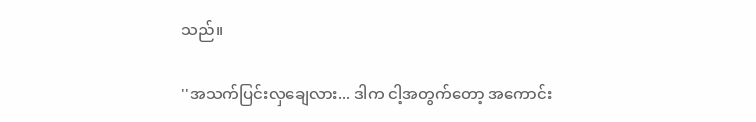သည်။

''အသက်ပြင်းလှချေလား... ဒါက ငါ့အတွက်တော့ အကောင်း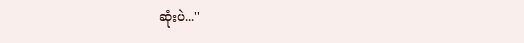ဆုံးပဲ...''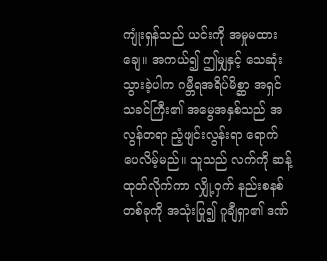ကျုံးရှန်သည် ယင်းကို အမှုမထားချေ။ အကယ်၍ ဤမျှနှင့် သေဆုံးသွားခဲ့ပါက ဂမ္ဘီရအရိပ်မိစ္ဆာ အရှင်သခင်ကြီး၏ အမွေအနှစ်သည် အလွန်တရာ ညံ့ဖျင်းလွန်းရာ ရောက်ပေလိမ့်မည်။ သူသည် လက်ကို ဆန့်ထုတ်လိုက်ကာ လျှို့ဝှက် နည်းစနစ်တစ်ခုကို အသုံးပြု၍ ဂူချီရှာ၏ ဒဏ်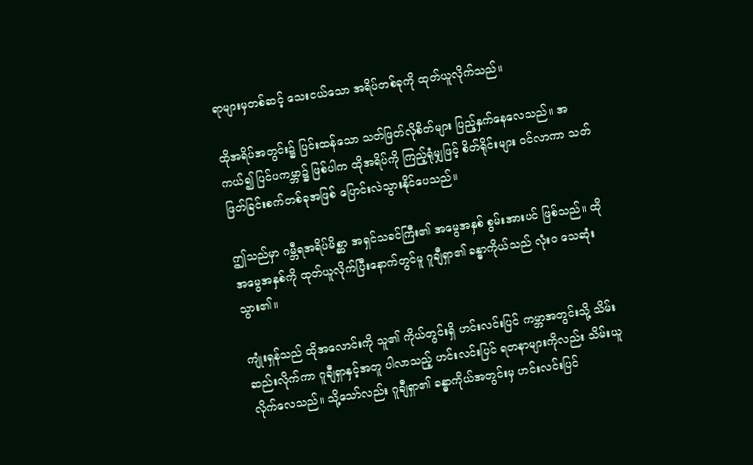ရာများမှတစ်ဆင့် သေးငယ်သော အရိပ်တစ်ခုကို ထုတ်ယူလိုက်သည်။

ထိုအရိပ်အတွင်း၌ ပြင်းထန်သော သတ်ဖြတ်လိုစိတ်များ ပြည့်နှက်နေလေသည်။ အကယ်၍ ပြင်ပကမ္ဘာ၌ ဖြစ်ပါက ထိုအရိပ်ကို ကြည့်ရုံမျှဖြင့် စိတ်ရိုင်းများ ဝင်လာကာ သတ်ဖြတ်ခြင်းစက်တစ်ခုအဖြစ် ပြောင်းလဲသွားနိုင်ပေသည်။

ဤသည်မှာ ဂမ္ဘီရအရိပ်မိစ္ဆာ အရှင်သခင်ကြီး၏ အမွေအနှစ် စွမ်းအားပင် ဖြစ်သည်။ ထိုအမွေအနှစ်ကို ထုတ်ယူလိုက်ပြီးနောက်တွင်မူ ဂူချီရှာ၏ ခန္ဓာကိုယ်သည် လုံးဝ သေဆုံးသွား၏။

ကျုံးရှန်သည် ထိုအလောင်းကို သူ၏ ကိုယ်တွင်းရှိ ဟင်းလင်းပြင် ကမ္ဘာအတွင်းသို့ သိမ်းဆည်းလိုက်ကာ ဂူချီရှာနှင့်အတူ ပါလာသည့် ဟင်းလင်းပြင် ရတနာများကိုလည်း သိမ်းယူလိုက်လေသည်။ သို့သော်လည်း ဂူချီရှာ၏ ခန္ဓာကိုယ်အတွင်းမှ ဟင်းလင်းပြင်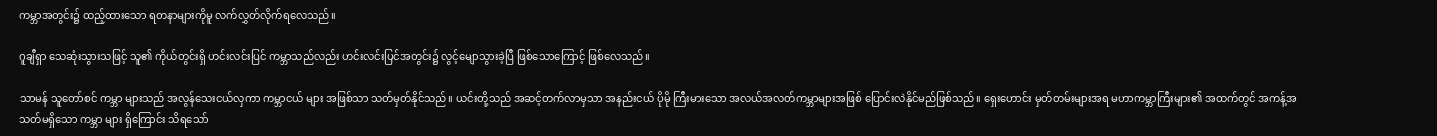ကမ္ဘာအတွင်း၌ ထည့်ထားသော ရတနာများကိုမူ လက်လွှတ်လိုက်ရလေသည်။

ဂူချီရှာ သေဆုံးသွားသဖြင့် သူ၏ ကိုယ်တွင်းရှိ ဟင်းလင်းပြင် ကမ္ဘာသည်လည်း ဟင်းလင်းပြင်အတွင်း၌ လွင့်မျောသွားခဲ့ပြီ ဖြစ်သောကြောင့် ဖြစ်လေသည်။

သာမန် သူတော်စင် ကမ္ဘာ များသည် အလွန်သေးငယ်လှကာ ကမ္ဘာငယ် များ အဖြစ်သာ သတ်မှတ်နိုင်သည်။ ယင်းတို့သည် အဆင့်တက်လာမှသာ အနည်းငယ် ပိုမို ကြီးမားသော အလယ်အလတ်ကမ္ဘာများအဖြစ် ပြောင်းလဲနိုင်မည်ဖြစ်သည်။ ရှေးဟောင်း မှတ်တမ်းများအရ မဟာကမ္ဘာကြီးများ၏ အထက်တွင် အကန့်အသတ်မရှိသော ကမ္ဘာ များ ရှိကြောင်း သိရသော်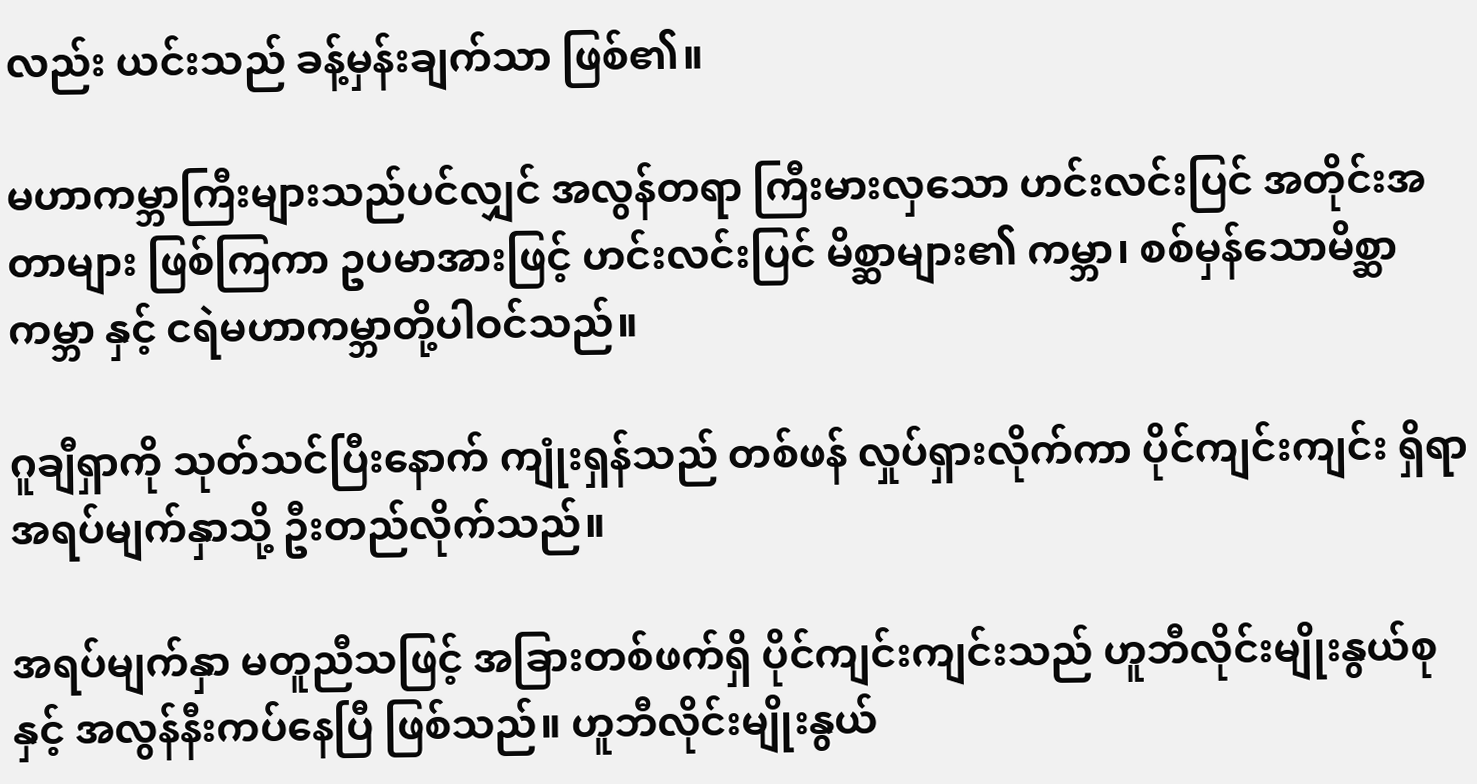လည်း ယင်းသည် ခန့်မှန်းချက်သာ ဖြစ်၏။

မဟာကမ္ဘာကြီးများသည်ပင်လျှင် အလွန်တရာ ကြီးမားလှသော ဟင်းလင်းပြင် အတိုင်းအတာများ ဖြစ်ကြကာ ဥပမာအားဖြင့် ဟင်းလင်းပြင် မိစ္ဆာများ၏ ကမ္ဘာ၊ စစ်မှန်သောမိစ္ဆာကမ္ဘာ နှင့် ငရဲမဟာကမ္ဘာတို့ပါဝင်သည်။

ဂူချီရှာကို သုတ်သင်ပြီးနောက် ကျုံးရှန်သည် တစ်ဖန် လှုပ်ရှားလိုက်ကာ ပိုင်ကျင်းကျင်း ရှိရာ အရပ်မျက်နှာသို့ ဦးတည်လိုက်သည်။

အရပ်မျက်နှာ မတူညီသဖြင့် အခြားတစ်ဖက်ရှိ ပိုင်ကျင်းကျင်းသည် ဟူဘီလိုင်းမျိုးနွယ်စုနှင့် အလွန်နီးကပ်နေပြီ ဖြစ်သည်။ ဟူဘီလိုင်းမျိုးနွယ်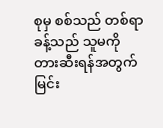စုမှ စစ်သည် တစ်ရာခန့်သည် သူမကို တားဆီးရန်အတွက် မြင်း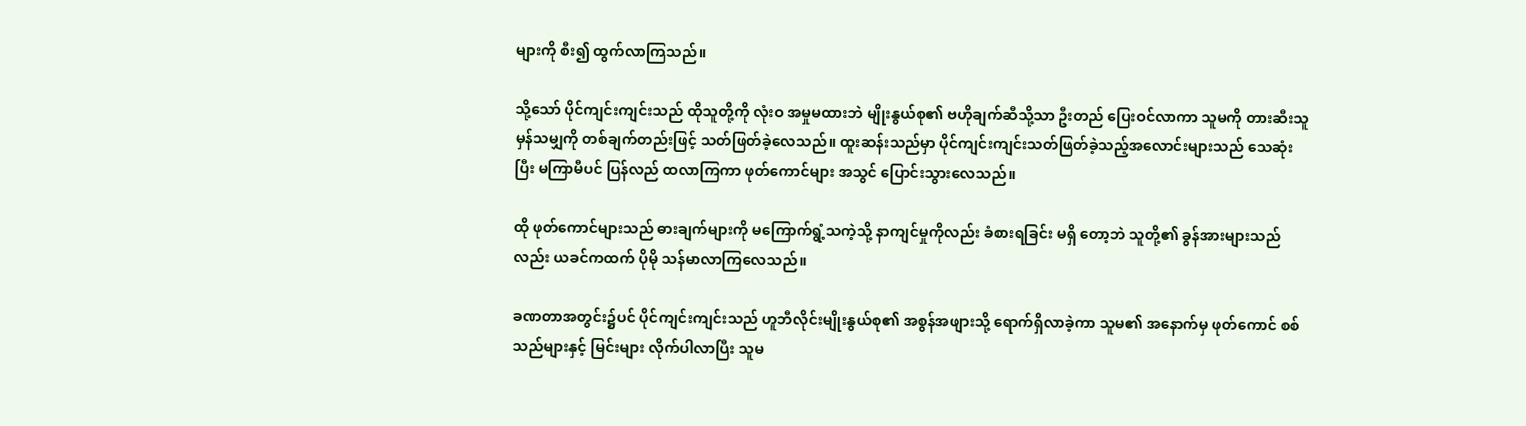များကို စီး၍ ထွက်လာကြသည်။

သို့သော် ပိုင်ကျင်းကျင်းသည် ထိုသူတို့ကို လုံးဝ အမှုမထားဘဲ မျိုးနွယ်စု၏ ဗဟိုချက်ဆီသို့သာ ဦးတည် ပြေးဝင်လာကာ သူမကို တားဆီးသူ မှန်သမျှကို တစ်ချက်တည်းဖြင့် သတ်ဖြတ်ခဲ့လေသည်။ ထူးဆန်းသည်မှာ ပိုင်ကျင်းကျင်းသတ်ဖြတ်ခဲ့သည့်အလောင်းများသည် သေဆုံးပြီး မကြာမီပင် ပြန်လည် ထလာကြကာ ဖုတ်ကောင်များ အသွင် ပြောင်းသွားလေသည်။

ထို ဖုတ်‌ကောင်များသည် ဓားချက်များကို မကြောက်ရွံ့သကဲ့သို့ နာကျင်မှုကိုလည်း ခံစားရခြင်း မရှိ တော့ဘဲ သူတို့၏ ခွန်အားများသည်လည်း ယခင်ကထက် ပိုမို သန်မာလာကြလေသည်။

ခဏတာအတွင်း၌ပင် ပိုင်ကျင်းကျင်းသည် ဟူဘီလိုင်းမျိုးနွယ်စု၏ အစွန်အဖျားသို့ ရောက်ရှိလာခဲ့ကာ သူမ၏ အနောက်မှ ဖုတ်ကောင် စစ်သည်များနှင့် မြင်းများ လိုက်ပါလာပြီး သူမ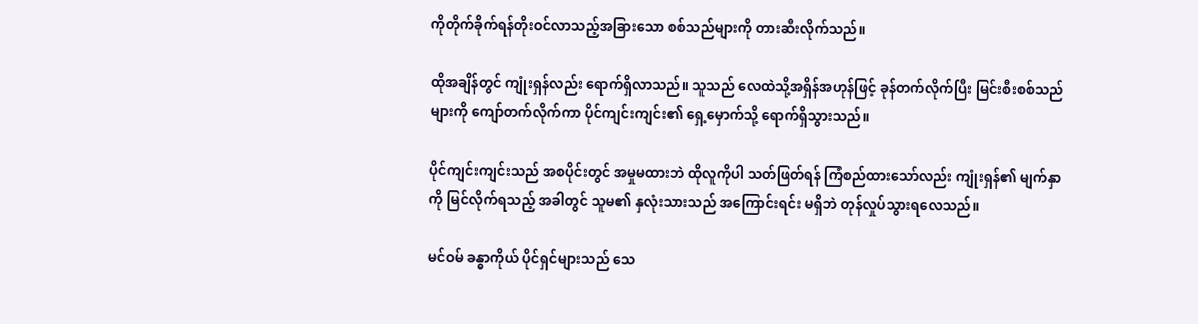ကိုတိုက်ခိုက်ရန်တိုးဝင်လာသည့်အခြားသော စစ်သည်များကို တားဆီးလိုက်သည်။

ထိုအချိန်တွင် ကျုံးရှန်လည်း ရောက်ရှိလာသည်။ သူသည် လေထဲသို့အရှိန်အဟုန်ဖြင့် ခုန်တက်လိုက်ပြီး မြင်းစီးစစ်သည်များကို ကျော်တက်လိုက်ကာ ပိုင်ကျင်းကျင်း၏ ရှေ့မှောက်သို့ ရောက်ရှိသွားသည်။

ပိုင်ကျင်းကျင်းသည် အစပိုင်းတွင် အမှုမထားဘဲ ထိုလူကိုပါ သတ်ဖြတ်ရန် ကြံစည်ထားသော်လည်း ကျုံးရှန်၏ မျက်နှာကို မြင်လိုက်ရသည့် အခါတွင် သူမ၏ နှလုံးသားသည် အကြောင်းရင်း မရှိဘဲ တုန်လှုပ်သွားရလေသည်။

မင်ဝမ် ခန္ဓာကိုယ် ပိုင်ရှင်များသည် သေ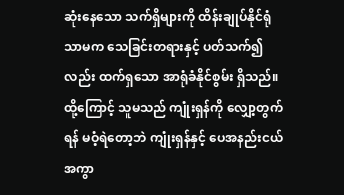ဆုံးနေသော သက်ရှိများကို ထိန်းချုပ်နိုင်ရုံသာမက သေခြင်းတရားနှင့် ပတ်သက်၍လည်း ထက်ရှသော အာရုံခံနိုင်စွမ်း ရှိသည်။ ထို့ကြောင့် သူမသည် ကျုံးရှန်ကို လျှော့တွက်ရန် မဝံ့ရဲတော့ဘဲ ကျုံးရှန်နှင့် ပေအနည်းငယ် အကွာ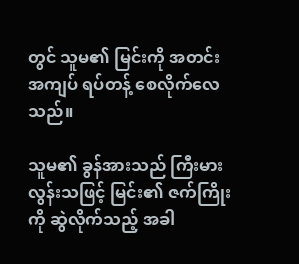တွင် သူမ၏ မြင်းကို အတင်းအကျပ် ရပ်တန့် စေလိုက်လေသည်။

သူမ၏ ခွန်အားသည် ကြီးမားလွန်းသဖြင့် မြင်း၏ ဇက်ကြိုးကို ဆွဲလိုက်သည့် အခါ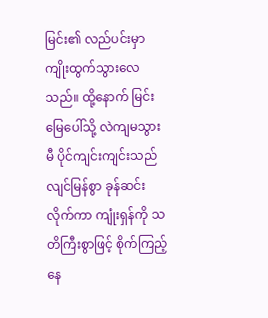မြင်း၏ လည်ပင်းမှာ ကျိုးထွက်သွားလေသည်။ ထို့နောက် မြင်းမြေပေါ်သို့ လဲကျမသွားမီ ပိုင်ကျင်းကျင်းသည် လျင်မြန်စွာ ခုန်ဆင်းလိုက်ကာ ကျုံးရှန်ကို သတိကြီးစွာဖြင့် စိုက်ကြည့်နေ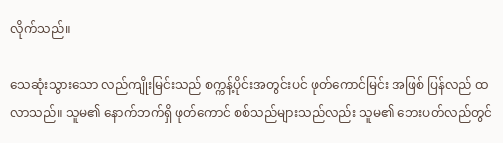လိုက်သည်။

သေဆုံးသွားသော လည်ကျိုးမြင်းသည် စက္ကန့်ပိုင်းအတွင်းပင် ဖုတ်ကောင်မြင်း အဖြစ် ပြန်လည် ထလာသည်။ သူမ၏ နောက်ဘက်ရှိ ဖုတ်ကောင် စစ်သည်များသည်လည်း သူမ၏ ဘေးပတ်လည်တွင်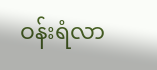ဝန်းရံလာ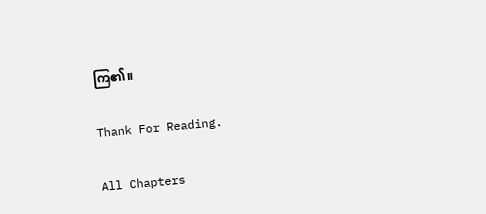ကြ၏။

Thank For Reading.

All Chapters